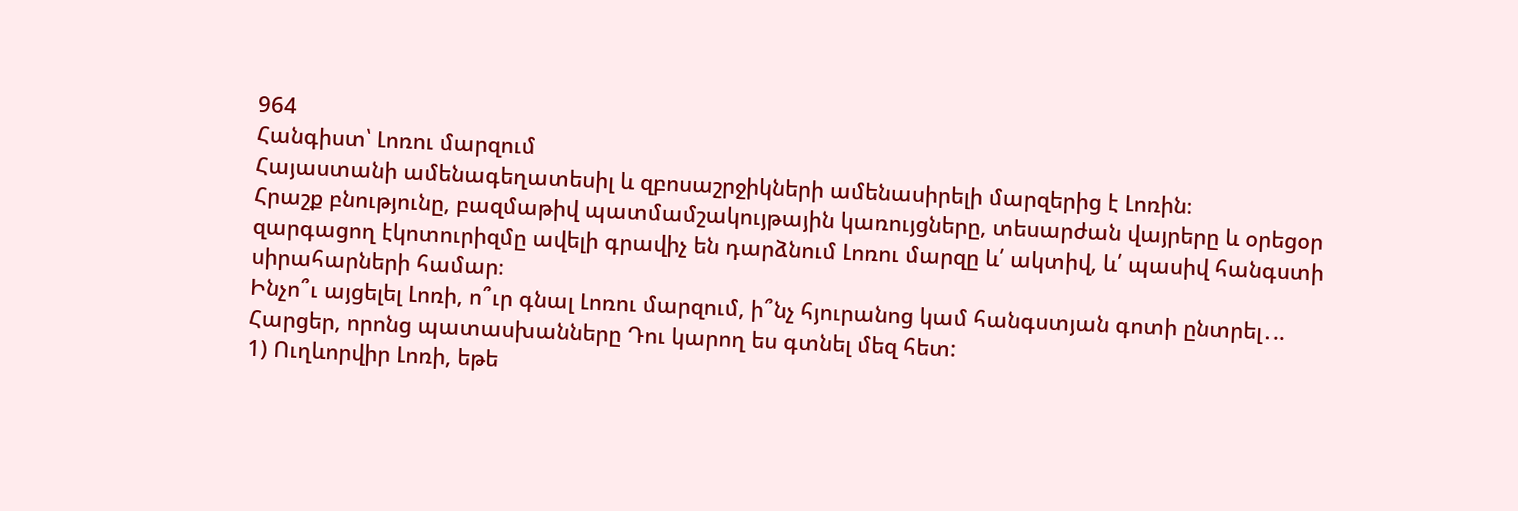964
Հանգիստ՝ Լոռու մարզում
Հայաստանի ամենագեղատեսիլ և զբոսաշրջիկների ամենասիրելի մարզերից է Լոռին։
Հրաշք բնությունը, բազմաթիվ պատմամշակույթային կառույցները, տեսարժան վայրերը և օրեցօր զարգացող էկոտուրիզմը ավելի գրավիչ են դարձնում Լոռու մարզը և՛ ակտիվ, և՛ պասիվ հանգստի սիրահարների համար։
Ինչո՞ւ այցելել Լոռի, ո՞ւր գնալ Լոռու մարզում, ի՞նչ հյուրանոց կամ հանգստյան գոտի ընտրել․..
Հարցեր, որոնց պատասխանները Դու կարող ես գտնել մեզ հետ:
1) Ուղևորվիր Լոռի, եթե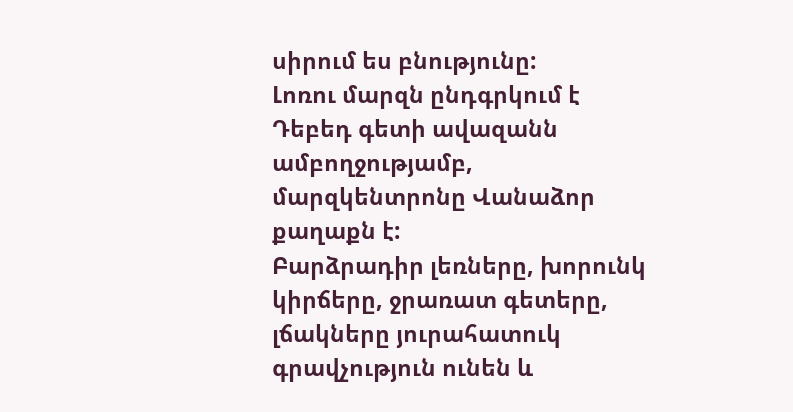սիրում ես բնությունը:
Լոռու մարզն ընդգրկում է Դեբեդ գետի ավազանն ամբողջությամբ, մարզկենտրոնը Վանաձոր քաղաքն է:
Բարձրադիր լեռները, խորունկ կիրճերը, ջրառատ գետերը, լճակները յուրահատուկ գրավչություն ունեն և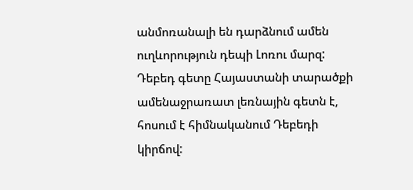անմոռանալի են դարձնում ամեն ուղևորություն դեպի Լոռու մարզ:
Դեբեդ գետը Հայաստանի տարածքի ամենաջրառատ լեռնային գետն է, հոսում է հիմնականում Դեբեդի կիրճով: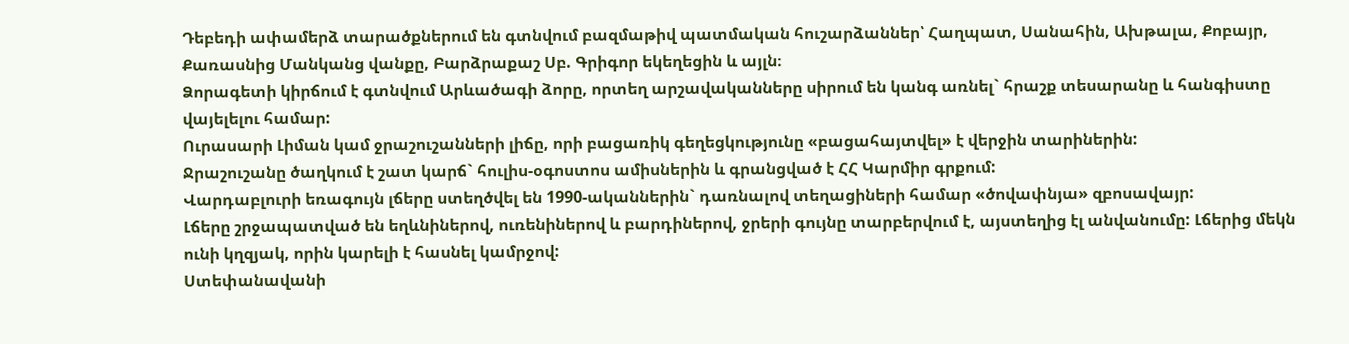Դեբեդի ափամերձ տարածքներում են գտնվում բազմաթիվ պատմական հուշարձաններ՝ Հաղպատ, Սանահին, Ախթալա, Քոբայր, Քառասնից Մանկանց վանքը, Բարձրաքաշ Սբ. Գրիգոր եկեղեցին և այլն։
Ձորագետի կիրճում է գտնվում Արևածագի ձորը, որտեղ արշավականները սիրում են կանգ առնել` հրաշք տեսարանը և հանգիստը վայելելու համար:
Ուրասարի Լիման կամ ջրաշուշանների լիճը, որի բացառիկ գեղեցկությունը «բացահայտվել» է վերջին տարիներին:
Ջրաշուշանը ծաղկում է շատ կարճ` հուլիս-օգոստոս ամիսներին և գրանցված է ՀՀ Կարմիր գրքում:
Վարդաբլուրի եռագույն լճերը ստեղծվել են 1990-ականներին` դառնալով տեղացիների համար «ծովափնյա» զբոսավայր:
Լճերը շրջապատված են եղևնիներով, ուռենիներով և բարդիներով, ջրերի գույնը տարբերվում է, այստեղից էլ անվանումը: Լճերից մեկն ունի կղզյակ, որին կարելի է հասնել կամրջով:
Ստեփանավանի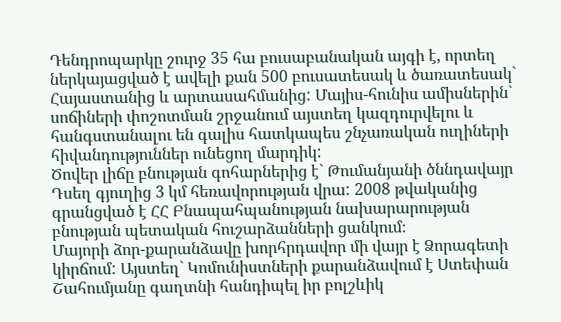Դենդրոպարկը շուրջ 35 հա բուսաբանական այգի է, որտեղ ներկայացված է ավելի քան 500 բուսատեսակ և ծառատեսակ` Հայաստանից և արտասահմանից: Մայիս-հունիս ամիսներին` սոճիների փոշոտման շրջանում այստեղ կազդուրվելու և հանգստանալու են գալիս հատկապես շնչառական ուղիների հիվանդություններ ունեցող մարդիկ:
Ծովեր լիճը բնության գոհարներից է` Թումանյանի ծննդավայր Դսեղ գյուղից 3 կմ հեռավորության վրա: 2008 թվականից գրանցված է ՀՀ Բնապահպանության նախարարության բնության պետական հուշարձանների ցանկում։
Մայորի ձոր-քարանձավը խորհրդավոր մի վայր է Ձորագետի կիրճում: Այստեղ` Կոմունիստների քարանձավում է Ստեփան Շահումյանը գաղտնի հանդիպել իր բոլշևիկ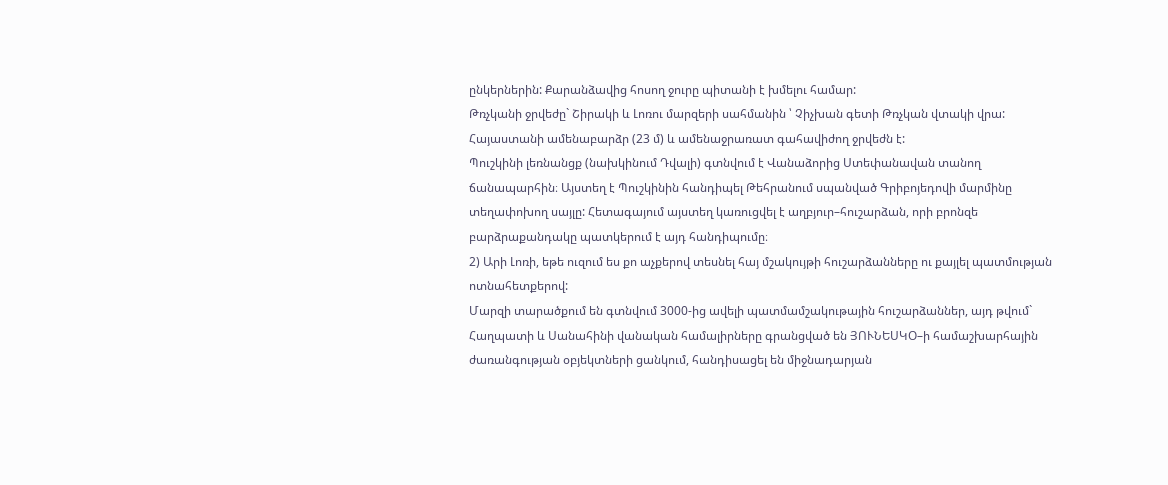ընկերներին: Քարանձավից հոսող ջուրը պիտանի է խմելու համար:
Թռչկանի ջրվեժը` Շիրակի և Լոռու մարզերի սահմանին ՝ Չիչխան գետի Թռչկան վտակի վրա: Հայաստանի ամենաբարձր (23 մ) և ամենաջրառատ գահավիժող ջրվեժն է:
Պուշկինի լեռնանցք (նախկինում Դվալի) գտնվում է Վանաձորից Ստեփանավան տանող ճանապարհին։ Այստեղ է Պուշկինին հանդիպել Թեհրանում սպանված Գրիբոյեդովի մարմինը տեղափոխող սայլը: Հետագայում այստեղ կառուցվել է աղբյուր–հուշարձան, որի բրոնզե բարձրաքանդակը պատկերում է այդ հանդիպումը։
2) Արի Լոռի, եթե ուզում ես քո աչքերով տեսնել հայ մշակույթի հուշարձանները ու քայլել պատմության ոտնահետքերով:
Մարզի տարածքում են գտնվում 3000-ից ավելի պատմամշակութային հուշարձաններ, այդ թվում`
Հաղպատի և Սանահինի վանական համալիրները գրանցված են ՅՈՒՆԵՍԿՕ–ի համաշխարհային ժառանգության օբյեկտների ցանկում, հանդիսացել են միջնադարյան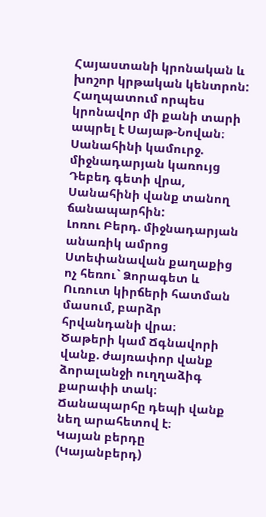Հայաստանի կրոնական և խոշոր կրթական կենտրոն: Հաղպատում որպես կրոնավոր մի քանի տարի ապրել է Սայաթ-Նովան։
Սանահինի կամուրջ. միջնադարյան կառույց Դեբեդ գետի վրա, Սանահինի վանք տանող ճանապարհին:
Լոռու Բերդ. միջնադարյան անառիկ ամրոց Ստեփանավան քաղաքից ոչ հեռու` Ձորագետ և Ուռուտ կիրճերի հատման մասում, բարձր հրվանդանի վրա։
Ծաթերի կամ Ճգնավորի վանք. ժայռափոր վանք ձորալանջի ուղղաձիգ քարափի տակ։ Ճանապարհը դեպի վանք նեղ արահետով է։
Կայան բերդը (Կայանբերդ)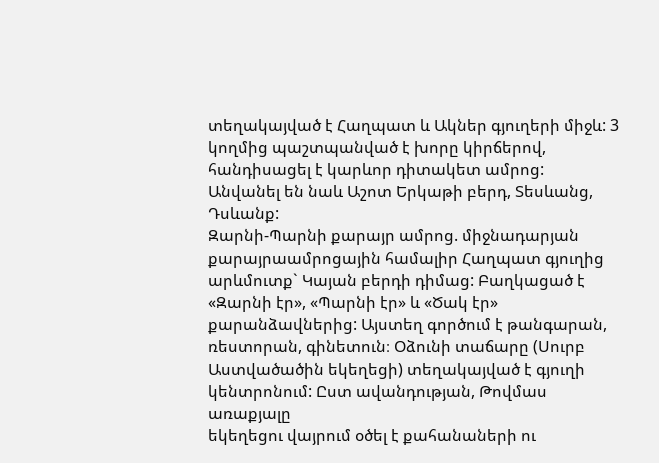տեղակայված է Հաղպատ և Ակներ գյուղերի միջև: 3 կողմից պաշտպանված է խորը կիրճերով,
հանդիսացել է կարևոր դիտակետ ամրոց: Անվանել են նաև Աշոտ Երկաթի բերդ, Տեսևանց, Դսևանք:
Զարնի-Պարնի քարայր ամրոց. միջնադարյան քարայրաամրոցային համալիր Հաղպատ գյուղից արևմուտք` Կայան բերդի դիմաց: Բաղկացած է «Զարնի էր», «Պարնի էր» և «Ծակ էր» քարանձավներից: Այստեղ գործում է թանգարան, ռեստորան, գինետուն։ Օձունի տաճարը (Սուրբ Աստվածածին եկեղեցի) տեղակայված է գյուղի կենտրոնում: Ըստ ավանդության, Թովմաս առաքյալը
եկեղեցու վայրում օծել է քահանաների ու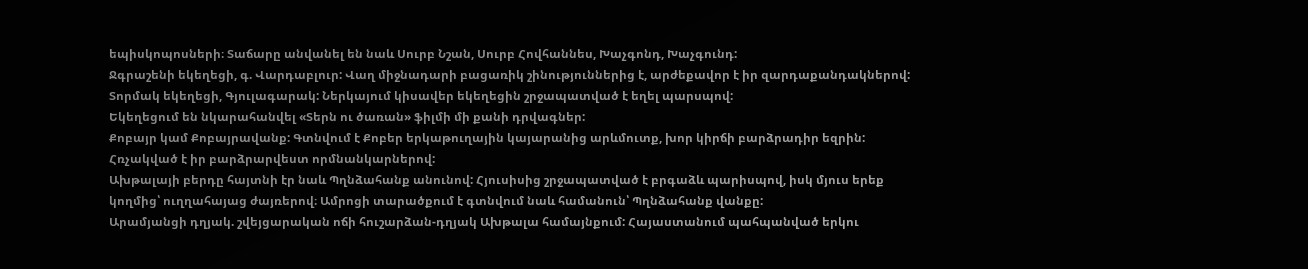եպիսկոպոսների։ Տաճարը անվանել են նաև Սուրբ Նշան, Սուրբ Հովհաննես, Խաչգոնդ, Խաչգունդ:
Ջգրաշենի եկեղեցի, գ. Վարդաբլուր: Վաղ միջնադարի բացառիկ շինություններից է, արժեքավոր է իր զարդաքանդակներով:
Տորմակ եկեղեցի, Գյուլագարակ: Ներկայում կիսավեր եկեղեցին շրջապատված է եղել պարսպով:
Եկեղեցում են նկարահանվել «Տերն ու ծառան» ֆիլմի մի քանի դրվագներ:
Քոբայր կամ Քոբայրավանք: Գտնվում է Քոբեր երկաթուղային կայարանից արևմուտք, խոր կիրճի բարձրադիր եզրին: Հռչակված է իր բարձրարվեստ որմնանկարներով:
Ախթալայի բերդը հայտնի էր նաև Պղնձահանք անունով: Հյուսիսից շրջապատված է բրգաձև պարիսպով, իսկ մյուս երեք կողմից՝ ուղղահայաց ժայռերով։ Ամրոցի տարածքում է գտնվում նաև համանուն՝ Պղնձահանք վանքը:
Արամյանցի դղյակ. շվեյցարական ոճի հուշարձան-դղյակ Ախթալա համայնքում: Հայաստանում պահպանված երկու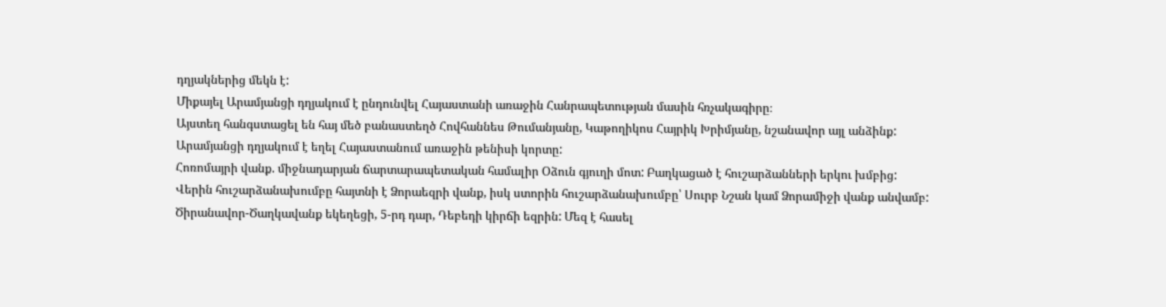դղյակներից մեկն է:
Միքայել Արամյանցի դղյակում է ընդունվել Հայաստանի առաջին Հանրապետության մասին հռչակագիրը։
Այստեղ հանգստացել են հայ մեծ բանաստեղծ Հովհաննես Թումանյանը, Կաթողիկոս Հայրիկ Խրիմյանը, նշանավոր այլ անձինք:
Արամյանցի դղյակում է եղել Հայաստանում առաջին թենիսի կորտը:
Հոռոմայրի վանք. միջնադարյան ճարտարապետական համալիր Օձուն գյուղի մոտ: Բաղկացած է հուշարձանների երկու խմբից:
Վերին հուշարձանախումբը հայտնի է Ձորաեզրի վանք, իսկ ստորին հուշարձանախումբը՝ Սուրբ Նշան կամ Ձորամիջի վանք անվամբ:
Ծիրանավոր-Ծաղկավանք եկեղեցի, 5-րդ դար, Դեբեդի կիրճի եզրին: Մեզ է հասել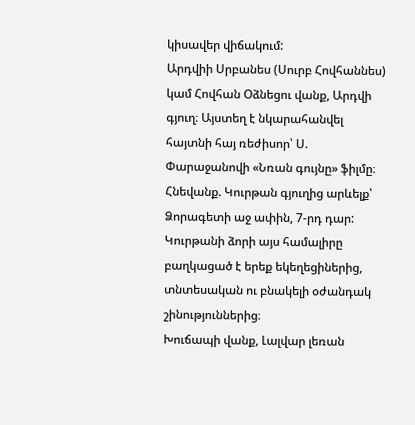կիսավեր վիճակում:
Արդվիի Սրբանես (Սուրբ Հովհաննես) կամ Հովհան Օձնեցու վանք, Արդվի գյուղ։ Այստեղ է նկարահանվել հայտնի հայ ռեժիսոր՝ Ս. Փարաջանովի «Նռան գույնը» ֆիլմը։
Հնեվանք. Կուրթան գյուղից արևելք՝ Ձորագետի աջ ափին, 7-րդ դար: Կուրթանի ձորի այս համալիրը բաղկացած է երեք եկեղեցիներից, տնտեսական ու բնակելի օժանդակ շինություններից։
Խուճապի վանք, Լալվար լեռան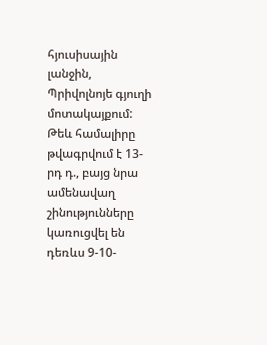հյուսիսային լանջին, Պրիվոլնոյե գյուղի մոտակայքում: Թեև համալիրը թվագրվում է 13-րդ դ., բայց նրա ամենավաղ շինությունները կառուցվել են դեռևս 9-10-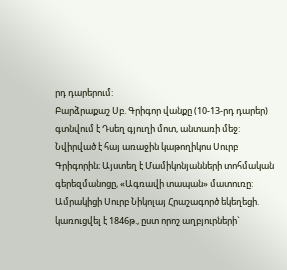րդ դարերում:
Բարձրաքաշ Սբ. Գրիգոր վանքը (10-13-րդ դարեր) գտնվում է Դսեղ գյուղի մոտ, անտառի մեջ: Նվիրված է հայ առաջին կաթողիկոս Սուրբ Գրիգորին։ Այստեղ է Մամիկոնյանների տոհմական գերեզմանոցը, «Ագռավի տապան» մատուռը:
Ամրակիցի Սուրբ Նիկոլայ Հրաշագործ եկեղեցի. կառուցվել է 1846թ., ըստ որոշ աղբյուրների`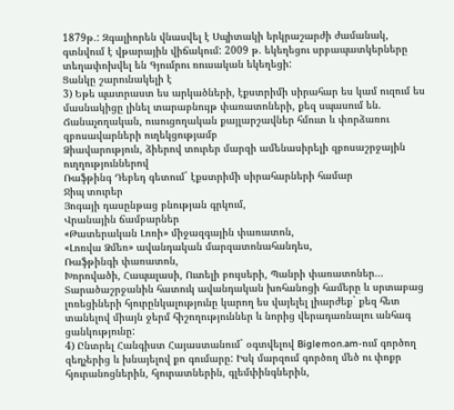1879թ.: Զգալիորեն վնասվել է Սպիտակի երկրաշարժի ժամանակ, գտնվում է վթարային վիճակում: 2009 թ. եկեղեցու սրբապատկերները տեղափոխվել են Գյումրու ռուսական եկեղեցի:
Ցանկը շարունակելի է
3) Եթե պատրաստ ես արկածների, էքստրիմի սիրահար ես կամ ուզում ես մասնակիցը լինել տարաբնույթ փառատոների, քեզ սպասում են.
Ճանաչողական, ուսուցողական քայլարշավներ հմուտ և փորձառու զբոսավարների ուղեկցությամբ
Ձիավարություն, ձիերով տուրեր մարզի ամենասիրելի զբոսաշրջային ուղղություններով
Ռաֆթինգ Դեբեդ գետում` էքստրիմի սիրահարների համար
Ջիպ տուրեր
Յոգայի դասընթաց բնության գրկում,
Վրանային ճամբարներ
«Թատերական Լոռի» միջազգային փառատոն,
«Լոռվա Ձմեռ» ավանդական մարզատոնահանդես,
Ռաֆթինգի փառատոն,
Խորովածի, Հապալասի, Ուտելի բույսերի, Պանրի փառատոներ...
Տարածաշրջանին հատուկ ավանդական խոհանոցի համերը և սրտաբաց լոռեցիների հյուրընկալությունը կարող ես վայելել լիարժեք` քեզ հետ տանելով միայն ջերմ հիշողություններ և նորից վերադառնալու անհագ ցանկությունը:
4) Ընտրել Հանգիստ Հայաստանում` օգտվելով Biglemon.am-ում գործող զեղչերից և խնայելով քո գումարը: Իսկ մարզում գործող մեծ ու փոքր հյուրանոցներին, հյուրատներին, գլեմփինգներին,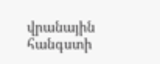վրանային հանգստի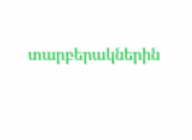տարբերակներին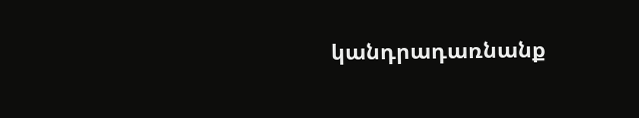կանդրադառնանք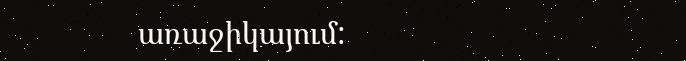առաջիկայում: